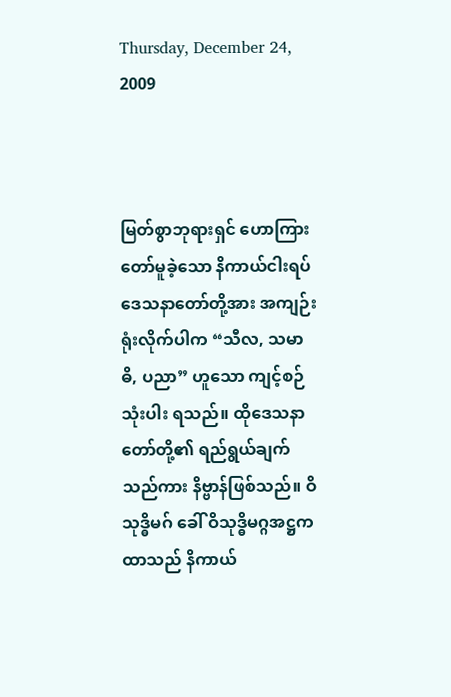Thursday, December 24, 2009



မြတ်စွာဘုရားရှင် ဟောကြားတော်မူခဲ့သော နိကာယ်ငါးရပ် ဒေသနာတော်တို့အား အကျဉ်းရုံးလိုက်ပါက “သီလ, သမာဓိ, ပညာ” ဟူသော ကျင့်စဉ်သုံးပါး ရသည်။ ထိုဒေသနာတော်တို့၏ ရည်ရွယ်ချက်သည်ကား နိဗ္ဗာန်ဖြစ်သည်။ ဝိသုဒ္ဓိမဂ် ခေါ် ဝိသုဒ္ဓိမဂ္ဂအဋ္ဌကထာသည် နိကာယ်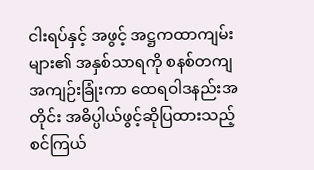ငါးရပ်နှင့် အဖွင့် အဋ္ဌကထာကျမ်းများ၏ အနှစ်သာရကို စနစ်တကျ အကျဉ်းခြုံးကာ ထေရဝါဒနည်းအတိုင်း အဓိပ္ပါယ်ဖွင့်ဆိုပြထားသည့် စင်ကြယ်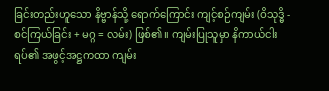ခြင်းတည်းဟူသော နိဗ္ဗာန်သို့ ရောက်ကြောင်း ကျင့်စဉ်ကျမ်း (ဝိသုဒ္ဓိ - စင်ကြယ်ခြင်း + မဂ္ဂ = လမ်း) ဖြစ်၏။ ကျမ်းပြုသူမှာ နိကာယ်ငါးရပ်၏ အဖွင့်အဋ္ဌကထာ ကျမ်း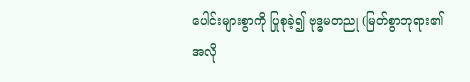ပေါင်းများစွာကို ပြုစုခဲ့၍ ဗုဒ္ဓမတညု (မြတ်စွာဘုရား၏ အလို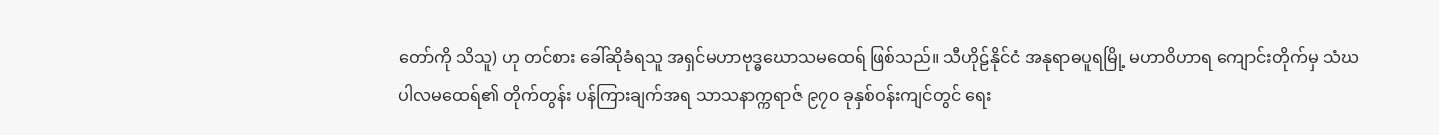တော်ကို သိသူ) ဟု တင်စား ခေါ်ဆိုခံရသူ အရှင်မဟာဗုဒ္ဓဃောသမထေရ် ဖြစ်သည်။ သီဟိုဠ်နိုင်ငံ အနုရာဓပူရမြို့ မဟာဝိဟာရ ကျောင်းတိုက်မှ သံဃပါလမထေရ်၏ တိုက်တွန်း ပန်ကြားချက်အရ သာသနာက္ကရာဇ် ၉၇၀ ခုနှစ်ဝန်းကျင်တွင် ရေး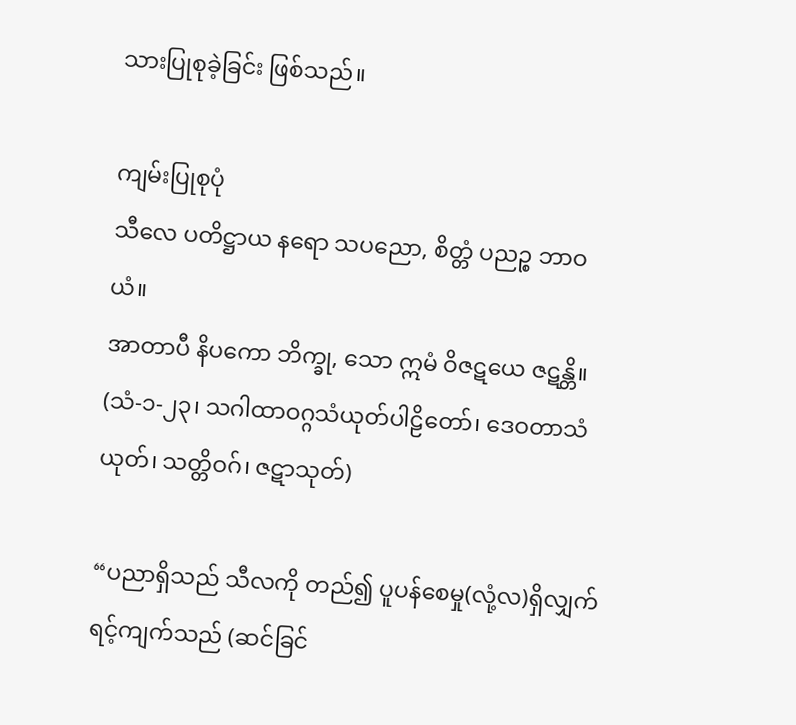သားပြုစုခဲ့ခြင်း ဖြစ်သည်။

ကျမ်းပြုစုပုံ
သီလေ ပတိဋ္ဌာယ နရော သပညော, စိတ္တံ ပညဉ္စ ဘာဝယံ။
အာတာပီ နိပကော ဘိက္ခု, သော ဣမံ ဝိဇဋယေ ဇဋန္တိ။
(သံ-၁-၂၃၊ သဂါထာဝဂ္ဂသံယုတ်ပါဠိတော်၊ ဒေဝတာသံယုတ်၊ သတ္တိဝဂ်၊ ဇဋာသုတ်)

“ပညာရှိသည် သီလကို တည်၍ ပူပန်စေမှု(လုံ့လ)ရှိလျှက် ရင့်ကျက်သည် (ဆင်ခြင်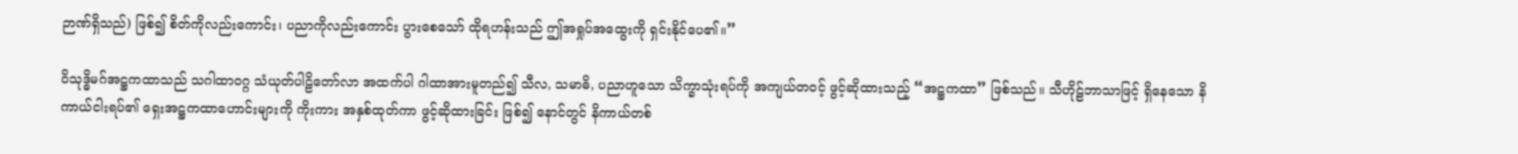ဉာဏ်ရှိသည်) ဖြစ်၍ စိတ်ကိုလည်းကောင်း၊ ပညာကိုလည်းကောင်း ပွားစေသော် ထိုရဟန်းသည် ဤအရှုပ်အထွေးကို ရှင်းနိုင်ပေ၏။”

ဝိသုဒ္ဓိမဂ်အဋ္ဌကထာသည် သဂါထာဝဂ္ဂ သံယုတ်ပါဠိတော်လာ အထက်ပါ ဂါထာအားမူတည်၍ သီလ, သမာဓိ, ပညာဟူသော သိက္ခာသုံးရပ်ကို အကျယ်တဝင့် ဖွင့်ဆိုထားသည့် “အဋ္ဌကထာ” ဖြစ်သည်။ သီဟိုဠ်ဘာသာဖြင့် ရှိနေသော နိကာယ်ငါးရပ်၏ ရှေးအဋ္ဌကထာဟောင်းများကို ကိုးကား အနှစ်ထုတ်ကာ ဖွင့်ဆိုထားခြင်း ဖြစ်၍ နောင်တွင် နိကာယ်တစ်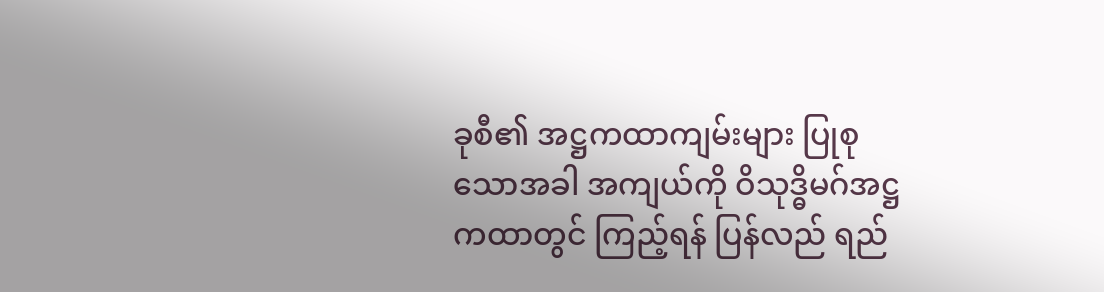ခုစီ၏ အဋ္ဌကထာကျမ်းများ ပြုစုသောအခါ အကျယ်ကို ဝိသုဒ္ဓိမဂ်အဋ္ဌကထာတွင် ကြည့်ရန် ပြန်လည် ရည်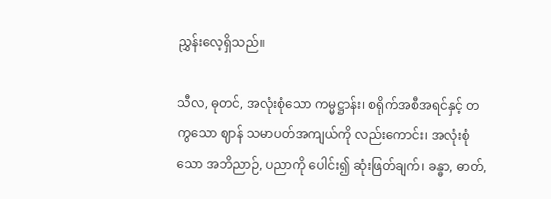ညွှန်းလေ့ရှိသည်။

သီလ, ဓုတင်, အလုံးစုံသော ကမ္မဋ္ဌာန်း၊ စရိုက်အစီအရင်နှင့် တကွသော ဈာန် သမာပတ်အကျယ်ကို လည်းကောင်း၊ အလုံးစုံသော အဘိညာဉ်, ပညာကို ပေါင်း၍ ဆုံးဖြတ်ချက်၊ ခန္ဓာ, ဓာတ်,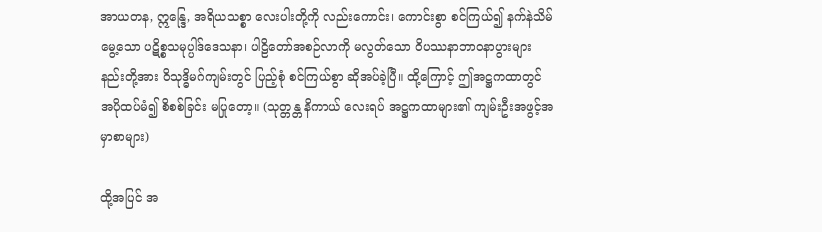အာယတန, ဣန္ဒြေ, အရိယသစ္စာ လေးပါးတို့ကို လည်းကောင်း၊ ကောင်းစွာ စင်ကြယ်၍ နက်နဲသိမ်မွေ့သော ပဋိစ္စသမုပ္ပါဒ်ဒေသနာ၊ ပါဠိတော်အစဉ်လာကို မလွတ်သော ဝိပဿနာဘာဝနာပွားများနည်းတို့အား ဝိသုဒ္ဓိမဂ်ကျမ်းတွင် ပြည့်စုံ စင်ကြယ်စွာ ဆိုအပ်ခဲ့ပြီ။ ထို့ကြောင့် ဤအဋ္ဌကထာတွင် အပိုထပ်မံ၍ စိစစ်ခြင်း မပြုတော့။ (သုတ္တန္တ နိကာယ် လေးရပ် အဋ္ဌကထာများ၏ ကျမ်းဦးအဖွင့်အမှာစာများ)

ထို့အပြင် အ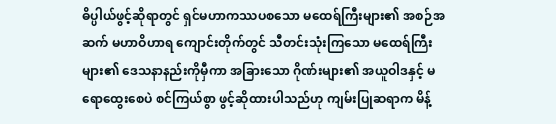ဓိပ္ပါယ်ဖွင့်ဆိုရာတွင် ရှင်မဟာကဿပစသော မထေရ်ကြီးများ၏ အစဉ်အဆက် မဟာဝိဟာရ ကျောင်းတိုက်တွင် သီတင်းသုံးကြသော မထေရ်ကြီးများ၏ ဒေသနာနည်းကိုမှီကာ အခြားသော ဂိုဏ်းများ၏ အယူဝါဒနှင့် မရောထွေးစေပဲ စင်ကြယ်စွာ ဖွင့်ဆိုထားပါသည်ဟု ကျမ်းပြုဆရာက မိန့်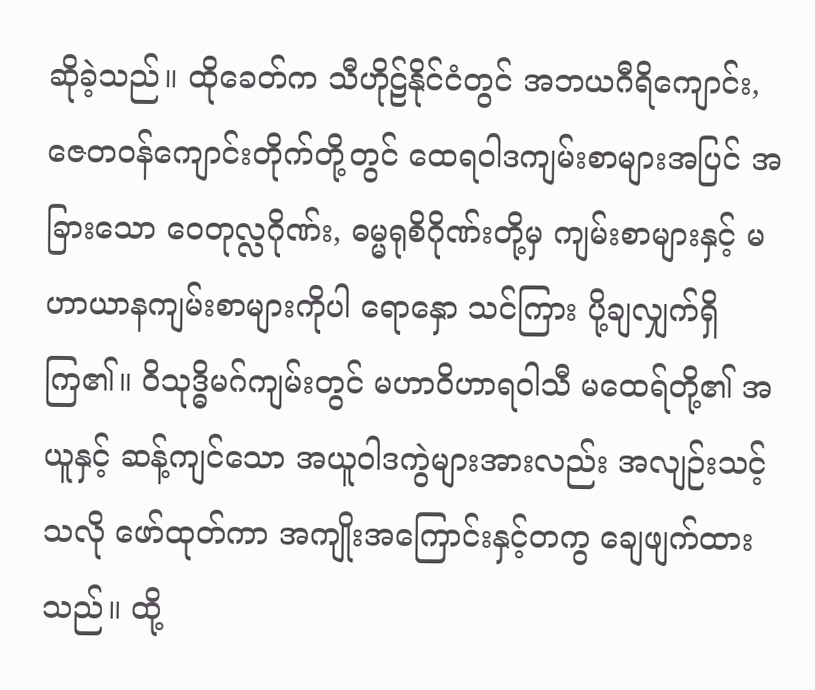ဆိုခဲ့သည်။ ထိုခေတ်က သီဟိုဠ်နိုင်ငံတွင် အဘယဂီရိကျောင်း, ဇေတဝန်ကျောင်းတိုက်တို့တွင် ထေရဝါဒကျမ်းစာများအပြင် အခြားသော ဝေတုလ္လဂိုဏ်း, ဓမ္မရုစိဂိုဏ်းတို့မှ ကျမ်းစာများနှင့် မဟာယာနကျမ်းစာများကိုပါ ရောနှော သင်ကြား ပို့ချလျှက်ရှိကြ၏။ ဝိသုဒ္ဓိမဂ်ကျမ်းတွင် မဟာဝိဟာရဝါသီ မထေရ်တို့၏ အယူနှင့် ဆန့်ကျင်သော အယူဝါဒကွဲများအားလည်း အလျဉ်းသင့်သလို ဖော်ထုတ်ကာ အကျိုးအကြောင်းနှင့်တကွ ချေဖျက်ထားသည်။ ထို့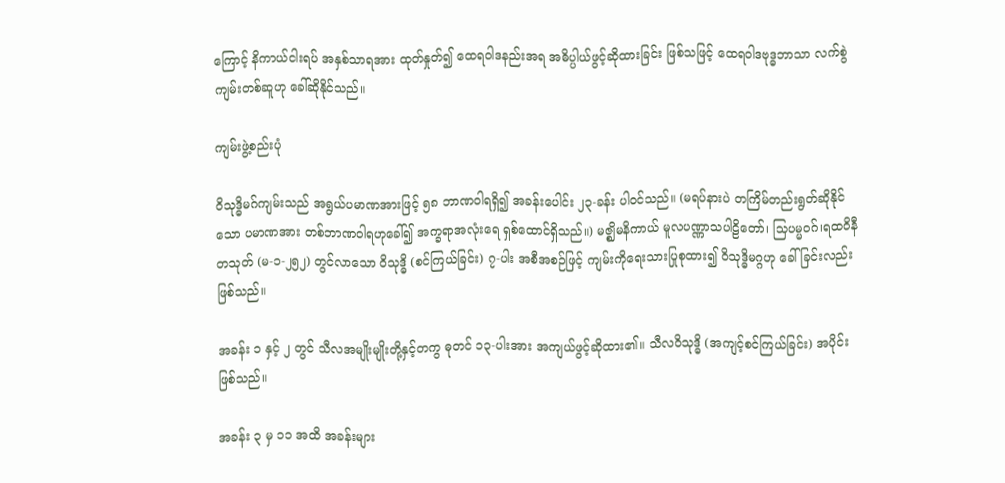ကြောင့် နိကာယ်ငါးရပ် အနှစ်သာရအား ထုတ်နှုတ်၍ ထေရဝါဒနည်းအရ အဓိပ္ပါယ်ဖွင့်ဆိုထားခြင်း ဖြစ်သဖြင့် ထေရဝါဒဗုဒ္ဓဘာသာ လက်စွဲကျမ်းတစ်ဆူဟု ခေါ်ဆိုနိုင်သည်။

ကျမ်းဖွဲ့စည်းပုံ

ဝိသုဒ္ဓိမဂ်ကျမ်းသည် အရွယ်ပမာဏအားဖြင့် ၅၈ ဘာဏဝါရရှိ၍ အခန်းပေါင်း ၂၃-ခန်း ပါဝင်သည်။ (မရပ်နားပဲ တကြိမ်တည်းရွတ်ဆိုနိုင်သော ပမာဏအား တစ်ဘာဏဝါရဟုခေါ်၍ အက္ခရာအလုံးရေ ရှစ်ထောင်ရှိသည်။) မဇ္ဈိမနိကာယ် မူလပဏ္ဏာသပါဠိတော်၊ သြပမ္မဝဂ်၊ရထဝိနီတသုတ် (မ-၁-၂၅၂) တွင်လာသော ဝိသုဒ္ဓိ (စင်ကြယ်ခြင်း) ၇-ပါး အစီအစဉ်ဖြင့် ကျမ်းကိုရေးသားပြုစုထား၍ ဝိသုဒ္ဓိမဂ္ဂဟု ခေါ်ခြင်းလည်း ဖြစ်သည်။

အခန်း ၁ နှင့် ၂ တွင် သီလအမျိုးမျိုးတို့နှင့်တကွ ဓုတင် ၁၃-ပါးအား အကျယ်ဖွင့်ဆိုထား၏။ သီလဝိသုဒ္ဓိ (အကျင့်စင်ကြယ်ခြင်း) အပိုင်းဖြစ်သည်။

အခန်း ၃ မှ ၁၁ အထိ အခန်းများ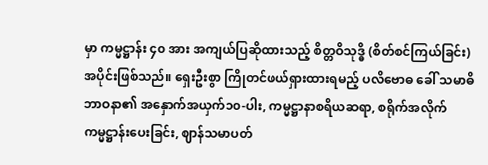မှာ ကမ္မဋ္ဌာန်း ၄၀ အား အကျယ်ပြဆိုထားသည့် စိတ္တဝိသုဒ္ဓိ (စိတ်စင်ကြယ်ခြင်း) အပိုင်းဖြစ်သည်။ ရှေးဦးစွာ ကြိုတင်ဖယ်ရှားထားရမည့် ပလိဗောဓ ခေါ် သမာဓိဘာဝနာ၏ အနှောက်အယှက်၁၀-ပါး, ကမ္မဋ္ဌာနာစရိယဆရာ, စရိုက်အလိုက် ကမ္မဋ္ဌာန်းပေးခြင်း, ဈာန်သမာပတ်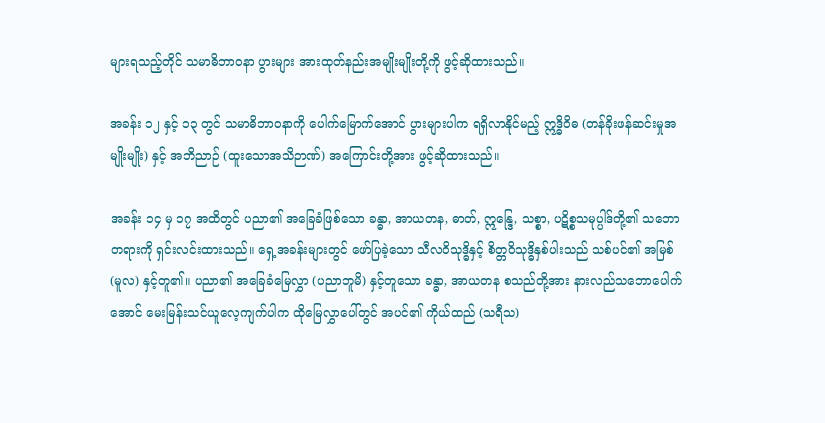များရသည့်တိုင် သမာဓိဘာဝနာ ပွားများ အားထုတ်နည်းအမျိုးမျိုးတို့ကို ဖွင့်ဆိုထားသည်။

အခန်း ၁၂ နှင့် ၁၃ တွင် သမာဓိဘာဝနာကို ပေါက်မြောက်အောင် ပွားများပါက ရရှိလာနိုင်မည့် ဣဒ္ဓိဝိဓ (တန်ခိုးဖန်ဆင်းမှုအမျိုးမျိုး) နှင့် အဘိညာဉ် (ထူးသောအသိဉာဏ်) အကြောင်းတို့အား ဖွင့်ဆိုထားသည်။

အခန်း ၁၄ မှ ၁၇ အထိတွင် ပညာ၏ အခြေခံဖြစ်သော ခန္ဓာ, အာယတန, ဓာတ်, ဣန္ဒြေ, သစ္စာ, ပဋိစ္စသမုပ္ပါဒ်တို့၏ သဘောတရားကို ရှင်းလင်းထားသည်။ ရှေ့အခန်းများတွင် ဖော်ပြခဲ့သော သီလဝိသုဒ္ဓိနှင့် စိတ္တဝိသုဒ္ဓိနှစ်ပါးသည် သစ်ပင်၏ အမြစ် (မူလ) နှင့်တူ၏။ ပညာ၏ အခြေခံမြေလွှာ (ပညာဘူမိ) နှင့်တူသော ခန္ဓာ, အာယတန စသည်တို့အား နားလည်သဘောပေါက်အောင် မေးမြန်းသင်ယူလေ့ကျက်ပါက ထိုမြေလွှာပေါ်တွင် အပင်၏ ကိုယ်ထည် (သရီသ)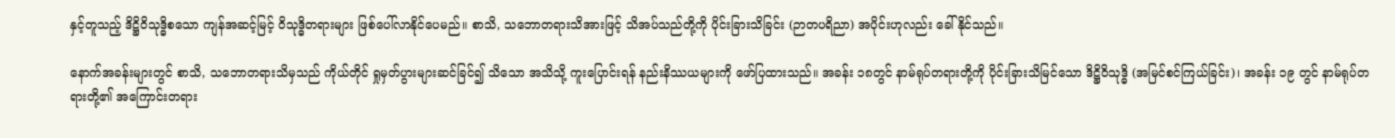နှင့်တူသည့် ဒိဋ္ဌိဝိသုဒ္ဓိစသော ကျန်အဆင့်မြင့် ဝိသုဒ္ဓိတရားများ ဖြစ်ပေါ်လာနိုင်ပေမည်။ စာသိ, သဘောတရားသိအားဖြင့် သိအပ်သည်တို့ကို ပိုင်းခြားသိခြင်း (ဉာတပရိညာ) အပိုင်းဟုလည်း ခေါ်နိုင်သည်။

နောက်အခန်းများတွင် စာသိ, သဘောတရားသိမှသည် ကိုယ်တိုင် ရှုမှတ်ပွားများဆင်ခြင်၍ သိသော အသိသို့ ကူးပြောင်းရန် နည်းနိဿယများကို ဖော်ပြထားသည်။ အခန်း ၁၈တွင် နာမ်ရုပ်တရားတို့ကို ပိုင်းခြားသိမြင်သော ဒိဋ္ဌိဝိသုဒ္ဓိ (အမြင်စင်ကြယ်ခြင်း)၊ အခန်း ၁၉ တွင် နာမ်ရုပ်တရားတို့၏ အကြောင်းတရား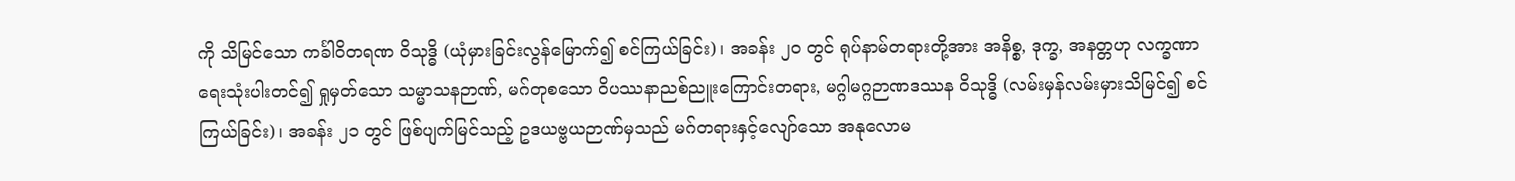ကို သိမြင်သော ကင်္ခါဝိတရဏ ဝိသုဒ္ဓိ (ယုံမှားခြင်းလွန်မြောက်၍ စင်ကြယ်ခြင်း)၊ အခန်း ၂၀ တွင် ရုပ်နာမ်တရားတို့အား အနိစ္စ, ဒုက္ခ, အနတ္တဟု လက္ခဏာရေးသုံးပါးတင်၍ ရှုမှတ်သော သမ္မာသနဉာဏ်, မဂ်တုစသော ဝိပဿနာညစ်ညူးကြောင်းတရား, မဂ္ဂါမဂ္ဂဉာဏဒဿန ဝိသုဒ္ဓိ (လမ်းမှန်လမ်းမှားသိမြင်၍ စင်ကြယ်ခြင်း)၊ အခန်း ၂၁ တွင် ဖြစ်ပျက်မြင်သည့် ဥဒယဗ္ဗယဉာဏ်မှသည် မဂ်တရားနှင့်လျော်သော အနုလောမ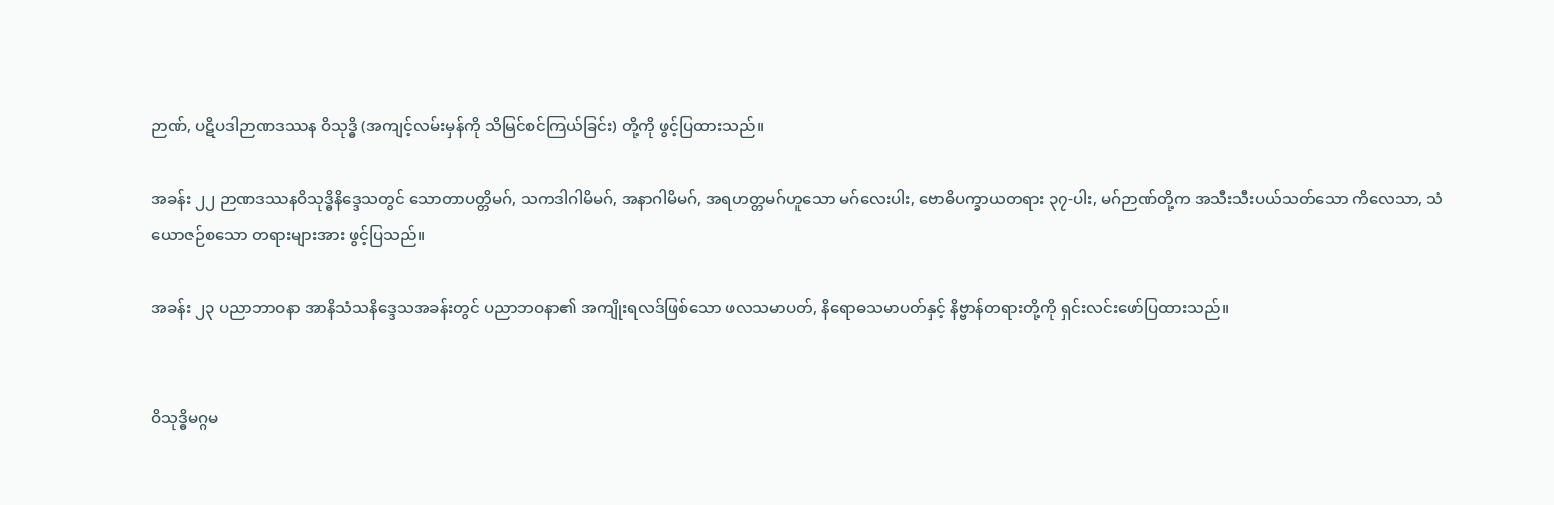ဉာဏ်, ပဋိပဒါဉာဏဒဿန ဝိသုဒ္ဓိ (အကျင့်လမ်းမှန်ကို သိမြင်စင်ကြယ်ခြင်း) တို့ကို ဖွင့်ပြထားသည်။

အခန်း ၂၂ ဉာဏဒဿနဝိသုဒ္ဓိနိဒ္ဒေသတွင် သောတာပတ္တိမဂ်, သကဒါဂါမိမဂ်, အနာဂါမိမဂ်, အရဟတ္တမဂ်ဟူသော မဂ်လေးပါး, ဗောဓိပက္ခာယတရား ၃၇-ပါး, မဂ်ဉာဏ်တို့က အသီးသီးပယ်သတ်သော ကိလေသာ, သံယောဇဉ်စသော တရားများအား ဖွင့်ပြသည်။

အခန်း ၂၃ ပညာဘာဝနာ အာနိသံသနိဒ္ဒေသအခန်းတွင် ပညာဘဝနာ၏ အကျိုးရလဒ်ဖြစ်သော ဖလသမာပတ်, နိရောဓသမာပတ်နှင့် နိဗ္ဗာန်တရားတို့ကို ရှင်းလင်းဖော်ပြထားသည်။


ဝိသုဒ္ဓိမဂ္ဂမ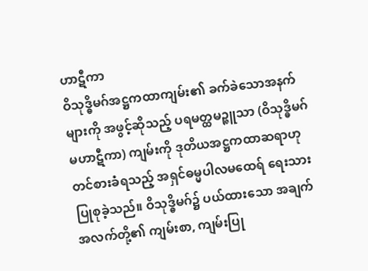ဟာဋီကာ
ဝိသုဒ္ဓိမဂ်အဋ္ဌကထာကျမ်း၏ ခက်ခဲသောအနက်များကို အဖွင့်ဆိုသည့် ပရမတ္ထမဉ္ဇူသာ (ဝိသုဒ္ဓိမဂ်မဟာဋီကာ) ကျမ်းကို ဒုတိယအဋ္ဌကထာဆရာဟု တင်စားခံရသည့် အရှင်ဓမ္မပါလမထေရ် ရေးသားပြုစုခဲ့သည်။ ဝိသုဒ္ဓိမဂ်၌ ပယ်ထားသော အချက်အလက်တို့၏ ကျမ်းစာ, ကျမ်းပြု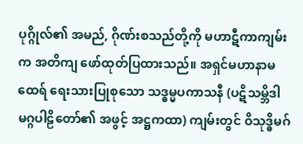ပုဂ္ဂိုလ်၏ အမည်, ဂိုဏ်းစသည်တို့ကို မဟာဋီကာကျမ်းက အတိကျ ဖော်ထုတ်ပြထားသည်။ အရှင်မဟာနာမထေရ် ရေးသားပြုစုသော သဒ္ဓမ္မပကာသနီ (ပဋိသမ္ဘိဒါမဂ္ဂပါဠိတော်၏ အဖွင့် အဋ္ဌကထာ) ကျမ်းတွင် ဝိသုဒ္ဓိမဂ်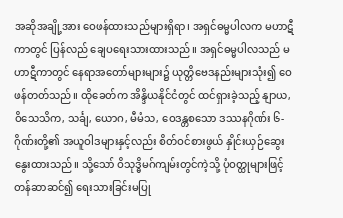အဆိုအချို့အား ဝေဖန်ထားသည်များရှိရာ၊ အရှင်ဓမ္မပါလက မဟာဋီကာတွင် ပြန်လည် ချေပရေးသားထားသည်။ အရှင်ဓမ္မပါလသည် မဟာဋီကာတွင် နေရာအတော်များများ၌ ယုတ္တိဗေဒနည်းများသုံး၍ ဝေဖန်တတ်သည်။ ထိုခေတ်က အိန္ဒိယနိုင်ငံတွင် ထင်ရှားခဲ့သည့် နျာယ, ဝိသေသိက, သင်္ချ, ယောဂ, မီမံသ, ဝေဒန္တစသော ဒဿနဂိုဏ်း ၆-ဂိုဏ်းတို့၏ အယူဝါဒများနှင့်လည်း စိတ်ဝင်စားဖွယ် နှိုင်းယှဉ်ဆွေးနွေးထားသည်။ သို့သော် ဝိသုဒ္ဓိမဂ်ကျမ်းတွင်ကဲ့သို့ ပုံဝတ္ထုများဖြင့် တန်ဆာဆင်၍ ရေးသားခြင်းမပြု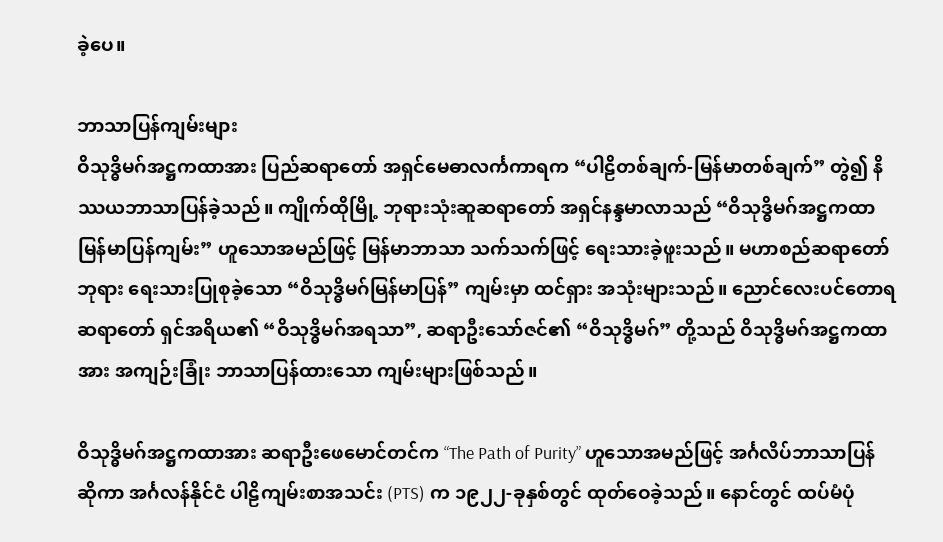ခဲ့ပေ။

ဘာသာပြန်ကျမ်းများ
ဝိသုဒ္ဓိမဂ်အဋ္ဌကထာအား ပြည်ဆရာတော် အရှင်မေဓာလင်္ကကာရက “ပါဠိတစ်ချက်-မြန်မာတစ်ချက်” တွဲ၍ နိဿယဘာသာပြန်ခဲ့သည်။ ကျိုက်ထိုမြို့ ဘုရားသုံးဆူဆရာတော် အရှင်နန္ဒမာလာသည် “ဝိသုဒ္ဓိမဂ်အဋ္ဌကထာ မြန်မာပြန်ကျမ်း” ဟူသောအမည်ဖြင့် မြန်မာဘာသာ သက်သက်ဖြင့် ရေးသားခဲ့ဖူးသည်။ မဟာစည်ဆရာတော်ဘုရား ရေးသားပြုစုခဲ့သော “ဝိသုဒ္ဓိမဂ်မြန်မာပြန်” ကျမ်းမှာ ထင်ရှား အသုံးများသည်။ ညောင်လေးပင်တောရဆရာတော် ရှင်အရိယ၏ “ဝိသုဒ္ဓိမဂ်အရသာ”, ဆရာဦးသော်ဇင်၏ “ဝိသုဒ္ဓိမဂ်” တို့သည် ဝိသုဒ္ဓိမဂ်အဋ္ဌကထာအား အကျဉ်းခြုံး ဘာသာပြန်ထားသော ကျမ်းများဖြစ်သည်။

ဝိသုဒ္ဓိမဂ်အဋ္ဌကထာအား ဆရာဦးဖေမောင်တင်က “The Path of Purity” ဟူသောအမည်ဖြင့် အင်္ဂလိပ်ဘာသာပြန် ဆိုကာ အင်္ဂလန်နိုင်ငံ ပါဠိကျမ်းစာအသင်း (PTS) က ၁၉၂၂-ခုနှစ်တွင် ထုတ်ဝေခဲ့သည်။ နောင်တွင် ထပ်မံပုံ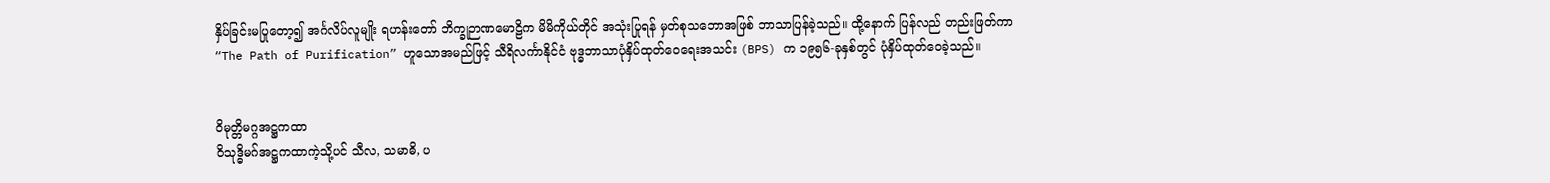နှိပ်ခြင်းမပြုတော့၍ အင်္ဂလိပ်လူမျိုး ရဟန်းတော် ဘိက္ခုဉာဏမောဠိက မိမိကိုယ်တိုင် အသုံးပြုရန် မှတ်စုသဘောအဖြစ် ဘာသာပြန်ခဲ့သည်။ ထို့နောက် ပြန်လည် တည်းဖြတ်ကာ “The Path of Purification” ဟူသောအမည်ဖြင့် သီရိလင်္ကာနိုင်ငံ ဗုဒ္ဓဘာသာပုံနှိပ်ထုတ်ဝေရေးအသင်း (BPS) က ၁၉၅၆-ခုနှစ်တွင် ပုံနှိပ်ထုတ်ဝေခဲ့သည်။


ဝိမုတ္တိမဂ္ဂအဋ္ဌကထာ
ဝိသုဒ္ဓိမဂ်အဋ္ဌကထာကဲ့သို့ပင် သီလ, သမာဓိ, ပ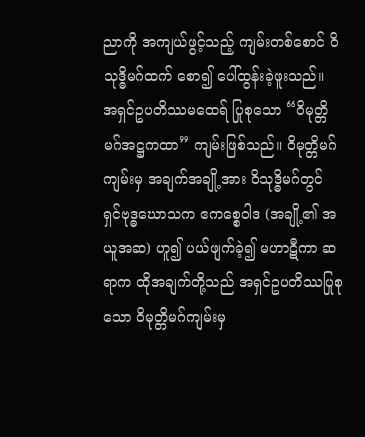ညာကို အကျယ်ဖွင့်သည့် ကျမ်းတစ်စောင် ဝိသုဒ္ဓိမဂ်ထက် စော၍ ပေါ်ထွန်းခဲ့ဖူးသည်။ အရှင်ဥပတိဿမထေရ် ပြုစုသော “ဝိမုတ္တိမဂ်အဋ္ဌကထာ” ကျမ်းဖြစ်သည်။ ဝိမုတ္တိမဂ်ကျမ်းမှ အချက်အချို့အား ဝိသုဒ္ဓိမဂ်တွင် ရှင်ဗုဒ္ဓဃောသက ဧကစ္စေဝါဒ (အချို့၏ အယူအဆ) ဟူ၍ ပယ်ဖျက်ခဲ့၍ မဟာဋီကာ ဆရာက ထိုအချက်တို့သည် အရှင်ဥပတိဿပြုစုသော ဝိမုတ္တိမဂ်ကျမ်းမှ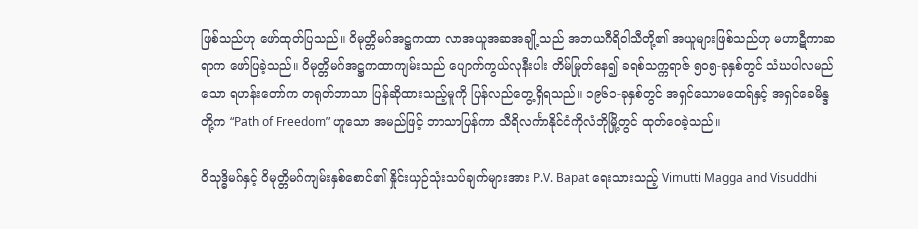ဖြစ်သည်ဟု ဖော်ထုတ်ပြသည်။ ဝိမုတ္တိမဂ်အဋ္ဌကထာ လာအယူအဆအချို့သည် အဘယဂီရိဝါသီတို့၏ အယူများဖြစ်သည်ဟု မဟာဋီကာဆရာက ဖော်ပြခဲ့သည်။ ဝိမုတ္တိမဂ်အဋ္ဌကထာကျမ်းသည် ပျောက်ကွယ်လုနီးပါး တိမ်မြုတ်နေ၍ ခရစ်သက္ကရာဇ် ၅၀၅-ခုနှစ်တွင် သံဃပါလမည်သော ရဟန်းတော်က တရုတ်ဘာသာ ပြန်ဆိုထားသည့်မူကို ပြန်လည်တွေ့ရှိရသည်။ ၁၉၆၁-ခုနှစ်တွင် အရှင်သောမထေရ်နှင့် အရှင်ခေမိန္ဒတို့က “Path of Freedom” ဟူသော အမည်ဖြင့် ဘာသာပြန်ကာ သီရိလင်္ကာနိုင်ငံကိုလံဘိုမြို့တွင် ထုတ်ဝေခဲ့သည်။

ဝိသုဒ္ဓိမဂ်နှင့် ဝိမုတ္တိမဂ်ကျမ်းနှစ်စောင်၏ နှိုင်းယှဉ်သုံးသပ်ချက်များအား P.V. Bapat ရေးသားသည့် Vimutti Magga and Visuddhi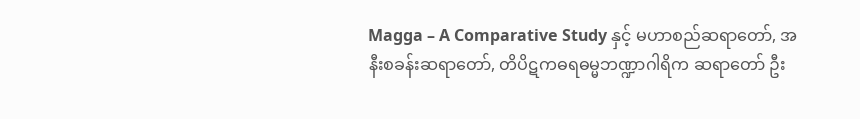Magga – A Comparative Study နှင့် မဟာစည်ဆရာတော်, အနီးစခန်းဆရာတော်, တိပိဋကဓရဓမ္မဘဏ္ဍာဂါရိက ဆရာတော် ဦး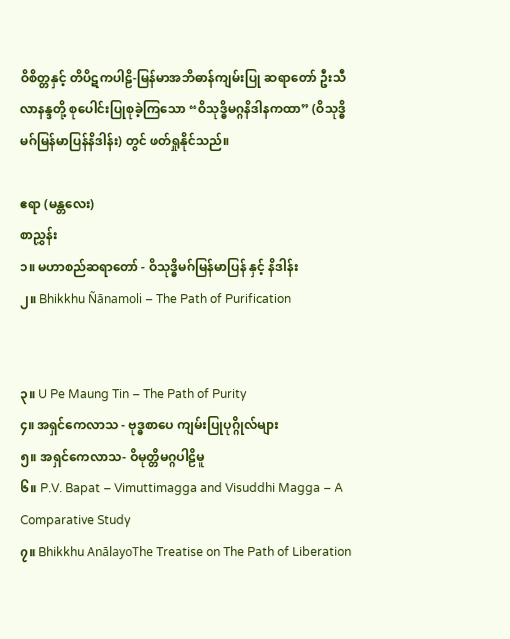ဝိစိတ္တနှင့် တိပိဋကပါဠိ-မြန်မာအဘိဓာန်ကျမ်းပြု ဆရာတော် ဦးသီလာနန္ဒတို့ စုပေါင်းပြုစုခဲ့ကြသော “ဝိသုဒ္ဓိမဂ္ဂနိဒါနကထာ” (ဝိသုဒ္ဓိမဂ်မြန်မာပြန်နိဒါန်း) တွင် ဖတ်ရှုနိုင်သည်။

ဧရာ (မန္တလေး)
စာညွှန်း
၁။ မဟာစည်ဆရာတော် - ဝိသုဒ္ဓိမဂ်မြန်မာပြန် နှင့် နိဒါန်း
၂။ Bhikkhu Ñānamoli – The Path of Purification


၃။ U Pe Maung Tin – The Path of Purity
၄။ အရှင်ကေလာသ - ဗုဒ္ဓစာပေ ကျမ်းပြုပုဂ္ဂိုလ်များ
၅။ အရှင်ကေလာသ- ဝိမုတ္တိမဂ္ဂပါဠိမူ
၆။ P.V. Bapat – Vimuttimagga and Visuddhi Magga – A Comparative Study
၇။ Bhikkhu AnālayoThe Treatise on The Path of Liberation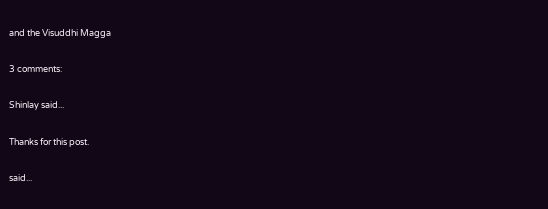and the Visuddhi Magga

3 comments:

Shinlay said...

Thanks for this post.

said...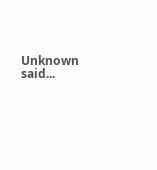Unknown said...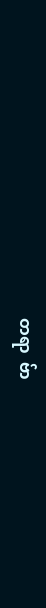တရာ  ဗ်ာ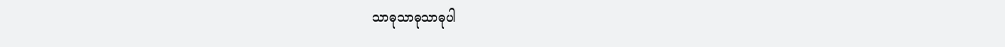သာဓုသာဓုသာဓုပါ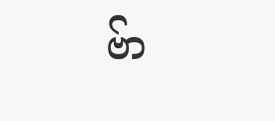ဗ်ာ